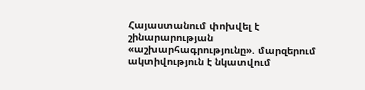Հայաստանում փոխվել է շինարարության «աշխարհագրությունը». մարզերում ակտիվություն է նկատվում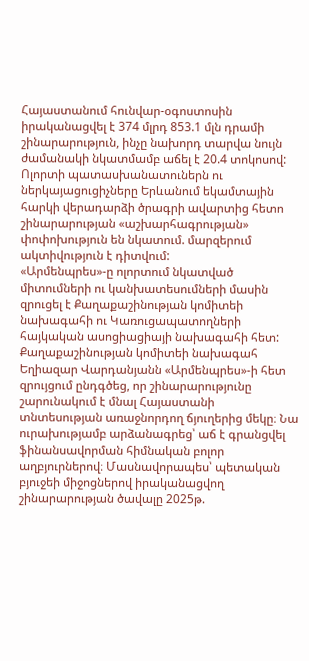Հայաստանում հունվար-օգոստոսին իրականացվել է 374 մլրդ 853.1 մլն դրամի շինարարություն, ինչը նախորդ տարվա նույն ժամանակի նկատմամբ աճել է 20.4 տոկոսով: Ոլորտի պատասխանատուներն ու ներկայացուցիչները Երևանում եկամտային հարկի վերադարձի ծրագրի ավարտից հետո շինարարության «աշխարհագրության» փոփոխություն են նկատում. մարզերում ակտիվություն է դիտվում:
«Արմենպրես»-ը ոլորտում նկատված միտումների ու կանխատեսումների մասին զրուցել է Քաղաքաշինության կոմիտեի նախագահի ու Կառուցապատողների հայկական ասոցիացիայի նախագահի հետ:
Քաղաքաշինության կոմիտեի նախագահ Եղիազար Վարդանյանն «Արմենպրես»-ի հետ զրույցում ընդգծեց, որ շինարարությունը շարունակում է մնալ Հայաստանի տնտեսության առաջնորդող ճյուղերից մեկը։ Նա ուրախությամբ արձանագրեց՝ աճ է գրանցվել ֆինանսավորման հիմնական բոլոր աղբյուրներով։ Մասնավորապես՝ պետական բյուջեի միջոցներով իրականացվող շինարարության ծավալը 2025թ.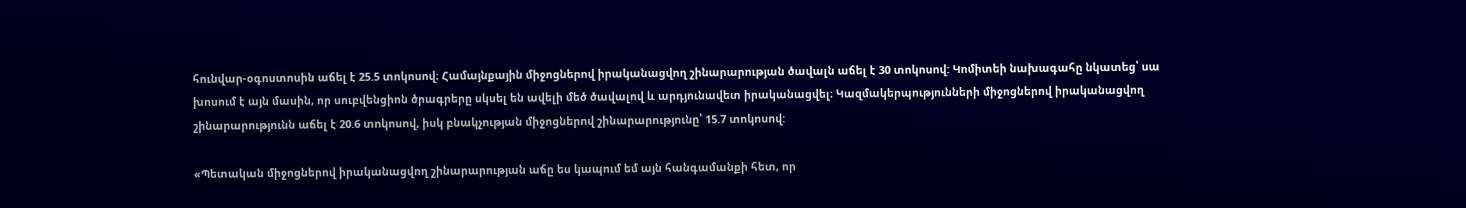հունվար-օգոստոսին աճել է 25.5 տոկոսով։ Համայնքային միջոցներով իրականացվող շինարարության ծավալն աճել է 30 տոկոսով: Կոմիտեի նախագահը նկատեց՝ սա խոսում է այն մասին, որ սուբվենցիոն ծրագրերը սկսել են ավելի մեծ ծավալով և արդյունավետ իրականացվել։ Կազմակերպությունների միջոցներով իրականացվող շինարարությունն աճել է 20.6 տոկոսով, իսկ բնակչության միջոցներով շինարարությունը՝ 15.7 տոկոսով:

«Պետական միջոցներով իրականացվող շինարարության աճը ես կապում եմ այն հանգամանքի հետ, որ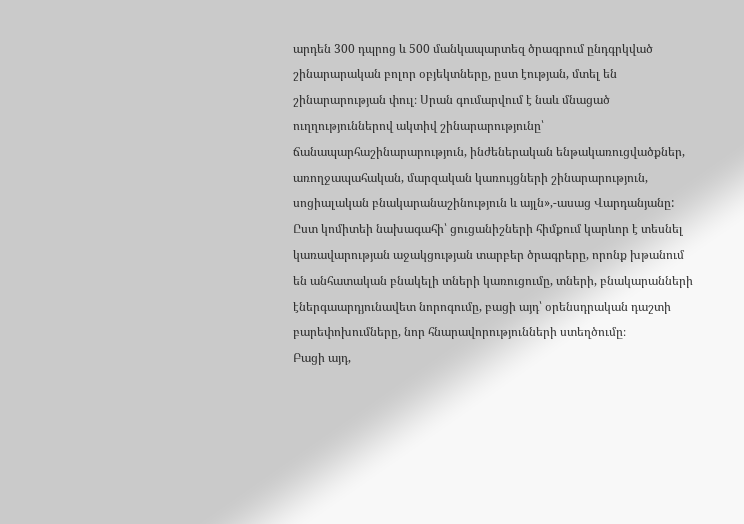արդեն 300 դպրոց և 500 մանկապարտեզ ծրագրում ընդգրկված շինարարական բոլոր օբյեկտները, ըստ էության, մտել են շինարարության փուլ։ Սրան գումարվում է նաև մնացած ուղղություններով ակտիվ շինարարությունը՝ ճանապարհաշինարարություն, ինժեներական ենթակառուցվածքներ, առողջապահական, մարզական կառույցների շինարարություն, սոցիալական բնակարանաշինություն և այլն»,-ասաց Վարդանյանը:
Ըստ կոմիտեի նախագահի՝ ցուցանիշների հիմքում կարևոր է տեսնել կառավարության աջակցության տարբեր ծրագրերը, որոնք խթանում են անհատական բնակելի տների կառուցումը, տների, բնակարանների էներգաարդյունավետ նորոգումը, բացի այդ՝ օրենսդրական դաշտի բարեփոխումները, նոր հնարավորությունների ստեղծումը։
Բացի այդ,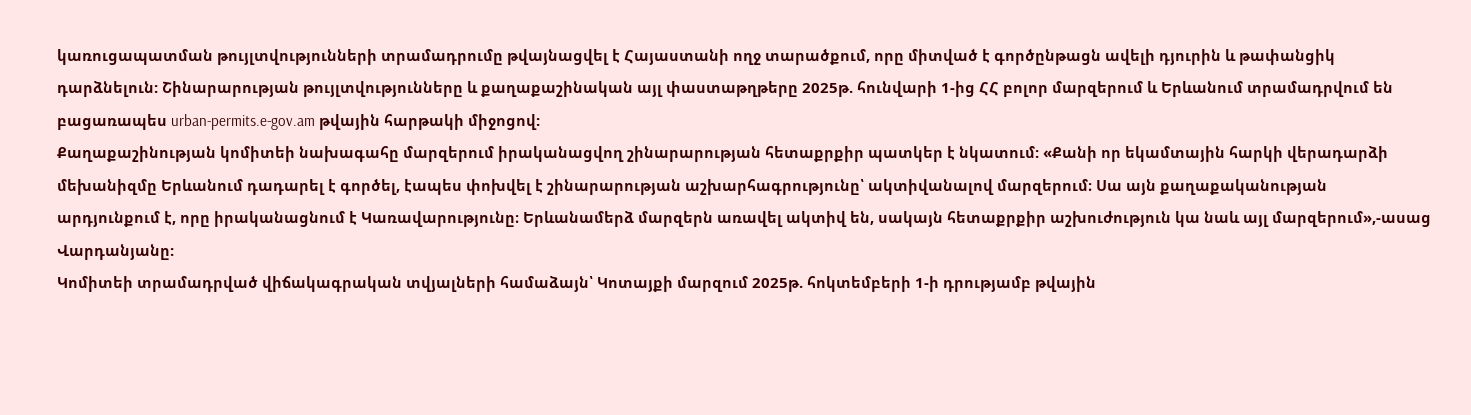կառուցապատման թույլտվությունների տրամադրումը թվայնացվել է Հայաստանի ողջ տարածքում, որը միտված է գործընթացն ավելի դյուրին և թափանցիկ դարձնելուն: Շինարարության թույլտվությունները և քաղաքաշինական այլ փաստաթղթերը 2025թ. հունվարի 1-ից ՀՀ բոլոր մարզերում և Երևանում տրամադրվում են բացառապես urban-permits.e-gov.am թվային հարթակի միջոցով:
Քաղաքաշինության կոմիտեի նախագահը մարզերում իրականացվող շինարարության հետաքրքիր պատկեր է նկատում: «Քանի որ եկամտային հարկի վերադարձի մեխանիզմը Երևանում դադարել է գործել, էապես փոխվել է շինարարության աշխարհագրությունը՝ ակտիվանալով մարզերում։ Սա այն քաղաքականության արդյունքում է, որը իրականացնում է Կառավարությունը։ Երևանամերձ մարզերն առավել ակտիվ են, սակայն հետաքրքիր աշխուժություն կա նաև այլ մարզերում»,-ասաց Վարդանյանը:
Կոմիտեի տրամադրված վիճակագրական տվյալների համաձայն՝ Կոտայքի մարզում 2025թ. հոկտեմբերի 1-ի դրությամբ թվային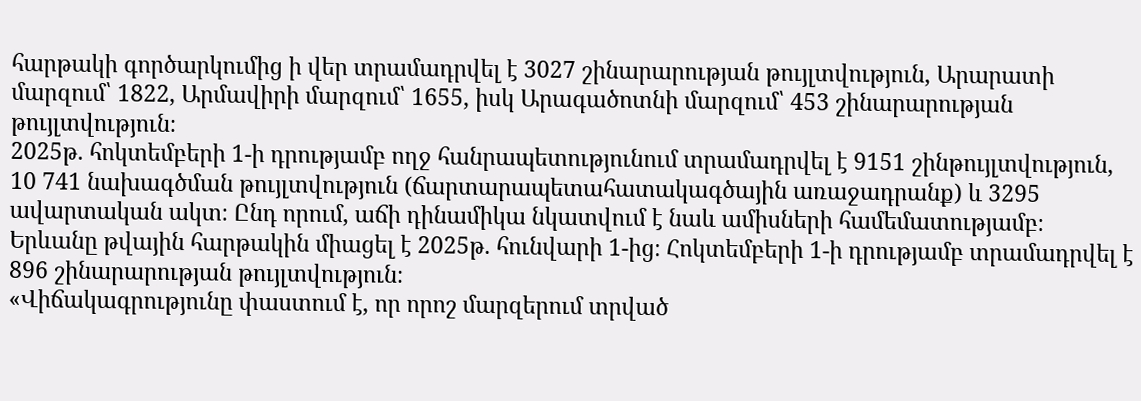հարթակի գործարկումից ի վեր տրամադրվել է 3027 շինարարության թույլտվություն, Արարատի մարզում՝ 1822, Արմավիրի մարզում՝ 1655, իսկ Արագածոտնի մարզում՝ 453 շինարարության թույլտվություն։
2025թ. հոկտեմբերի 1-ի դրությամբ ողջ հանրապետությունում տրամադրվել է 9151 շինթույլտվություն, 10 741 նախագծման թույլտվություն (ճարտարապետահատակագծային առաջադրանք) և 3295 ավարտական ակտ։ Ընդ որում, աճի դինամիկա նկատվում է նաև ամիսների համեմատությամբ։ Երևանը թվային հարթակին միացել է 2025թ. հունվարի 1-ից։ Հոկտեմբերի 1-ի դրությամբ տրամադրվել է 896 շինարարության թույլտվություն։
«Վիճակագրությունը փաստում է, որ որոշ մարզերում տրված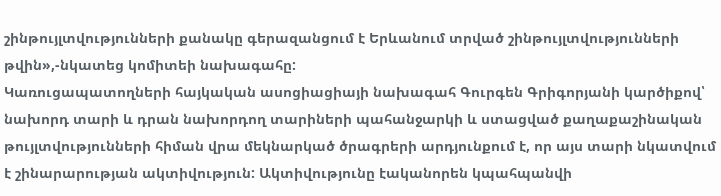շինթույլտվությունների քանակը գերազանցում է Երևանում տրված շինթույլտվությունների թվին»,-նկատեց կոմիտեի նախագահը:
Կառուցապատողների հայկական ասոցիացիայի նախագահ Գուրգեն Գրիգորյանի կարծիքով՝ նախորդ տարի և դրան նախորդող տարիների պահանջարկի և ստացված քաղաքաշինական թույլտվությունների հիման վրա մեկնարկած ծրագրերի արդյունքում է, որ այս տարի նկատվում է շինարարության ակտիվություն: Ակտիվությունը էականորեն կպահպանվի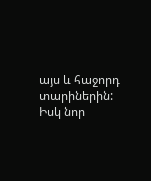այս և հաջորդ տարիներին: Իսկ նոր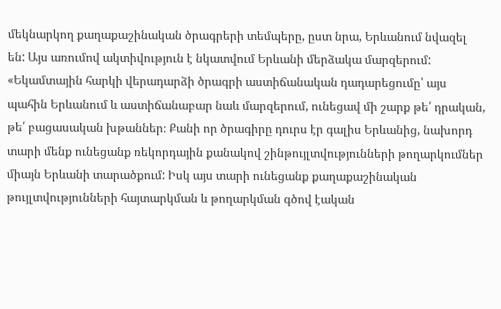մեկնարկող քաղաքաշինական ծրագրերի տեմպերը, ըստ նրա, Երևանում նվազել են: Այս առումով ակտիվություն է նկատվում Երևանի մերձակա մարզերում:
«Եկամտային հարկի վերադարձի ծրագրի աստիճանական դադարեցումը՝ այս պահին Երևանում և աստիճանաբար նաև մարզերում, ունեցավ մի շարք թե՛ դրական, թե՛ բացասական խթաններ։ Քանի որ ծրագիրը դուրս էր գալիս Երևանից, նախորդ տարի մենք ունեցանք ռեկորդային քանակով շինթույլտվությունների թողարկումներ միայն Երևանի տարածքում: Իսկ այս տարի ունեցանք քաղաքաշինական թույլտվությունների հայտարկման և թողարկման գծով էական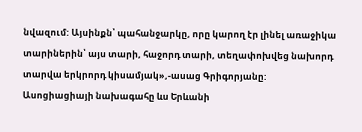նվազում: Այսինքն՝ պահանջարկը, որը կարող էր լինել առաջիկա տարիներին՝ այս տարի, հաջորդ տարի, տեղափոխվեց նախորդ տարվա երկրորդ կիսամյակ»,-ասաց Գրիգորյանը:
Ասոցիացիայի նախագահը ևս Երևանի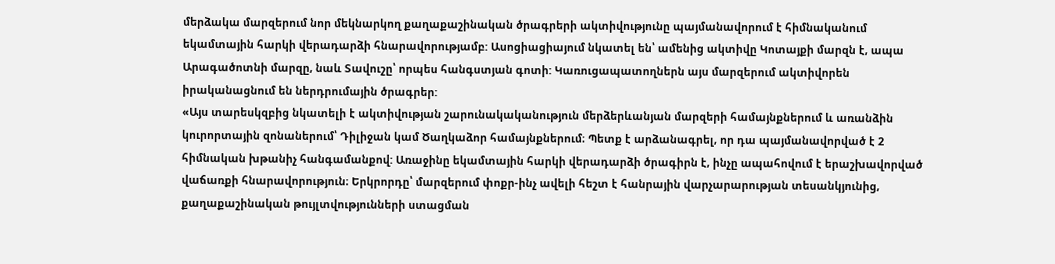մերձակա մարզերում նոր մեկնարկող քաղաքաշինական ծրագրերի ակտիվությունը պայմանավորում է հիմնականում եկամտային հարկի վերադարձի հնարավորությամբ: Ասոցիացիայում նկատել են՝ ամենից ակտիվը Կոտայքի մարզն է, ապա Արագածոտնի մարզը, նաև Տավուշը՝ որպես հանգստյան գոտի: Կառուցապատողներն այս մարզերում ակտիվորեն իրականացնում են ներդրումային ծրագրեր:
«Այս տարեսկզբից նկատելի է ակտիվության շարունակականություն մերձերևանյան մարզերի համայնքներում և առանձին կուրորտային զոնաներում՝ Դիլիջան կամ Ծաղկաձոր համայնքներում։ Պետք է արձանագրել, որ դա պայմանավորված է 2 հիմնական խթանիչ հանգամանքով: Առաջինը եկամտային հարկի վերադարձի ծրագիրն է, ինչը ապահովում է երաշխավորված վաճառքի հնարավորություն։ Երկրորդը՝ մարզերում փոքր-ինչ ավելի հեշտ է հանրային վարչարարության տեսանկյունից, քաղաքաշինական թույլտվությունների ստացման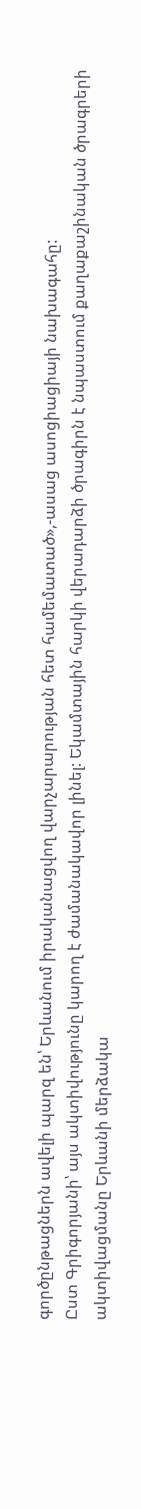գործընթացներն ավելի պարզ են՝ Երևանում իրականացվող վարչարարության հետ համեմատած»,-ասաց ասոցիացիայի նախագահը:
Ըստ Գրիգորյանի՝ այս ակտիվությունը կարող է ժամանակավոր լինել: Եկամտային հարկի վերադարձի ծրագիրն է նպաստում քաղաքաշինական ծրագրերի ակտիվացմանը Երևանի մերձակա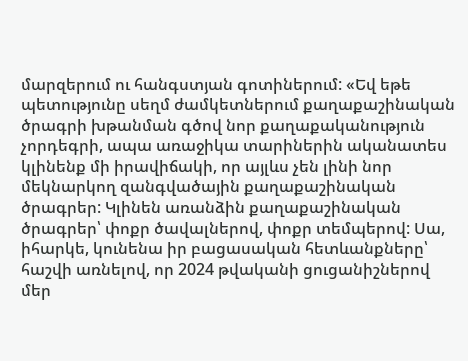մարզերում ու հանգստյան գոտիներում: «Եվ եթե պետությունը սեղմ ժամկետներում քաղաքաշինական ծրագրի խթանման գծով նոր քաղաքականություն չորդեգրի, ապա առաջիկա տարիներին ականատես կլինենք մի իրավիճակի, որ այլևս չեն լինի նոր մեկնարկող զանգվածային քաղաքաշինական ծրագրեր: Կլինեն առանձին քաղաքաշինական ծրագրեր՝ փոքր ծավալներով, փոքր տեմպերով: Սա, իհարկե, կունենա իր բացասական հետևանքները՝ հաշվի առնելով, որ 2024 թվականի ցուցանիշներով մեր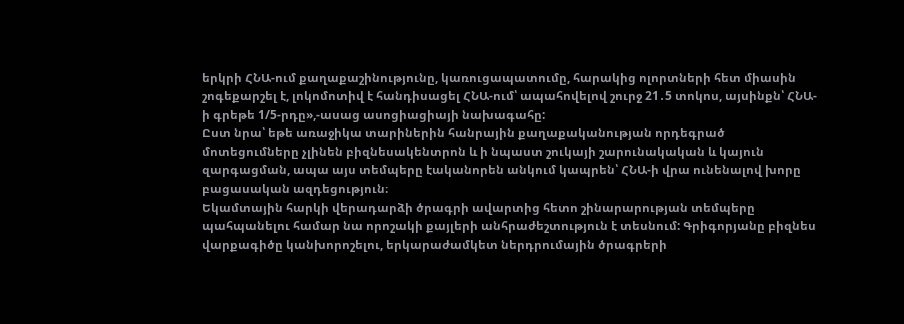երկրի ՀՆԱ-ում քաղաքաշինությունը, կառուցապատումը, հարակից ոլորտների հետ միասին շոգեքարշել է, լոկոմոտիվ է հանդիսացել ՀՆԱ-ում՝ ապահովելով շուրջ 21․5 տոկոս, այսինքն՝ ՀՆԱ-ի գրեթե 1/5-րդը»,-ասաց ասոցիացիայի նախագահը:
Ըստ նրա՝ եթե առաջիկա տարիներին հանրային քաղաքականության որդեգրած մոտեցումները չլինեն բիզնեսակենտրոն և ի նպաստ շուկայի շարունակական և կայուն զարգացման, ապա այս տեմպերը էականորեն անկում կապրեն՝ ՀՆԱ-ի վրա ունենալով խորը բացասական ազդեցություն։
Եկամտային հարկի վերադարձի ծրագրի ավարտից հետո շինարարության տեմպերը պահպանելու համար նա որոշակի քայլերի անհրաժեշտություն է տեսնում: Գրիգորյանը բիզնես վարքագիծը կանխորոշելու, երկարաժամկետ ներդրումային ծրագրերի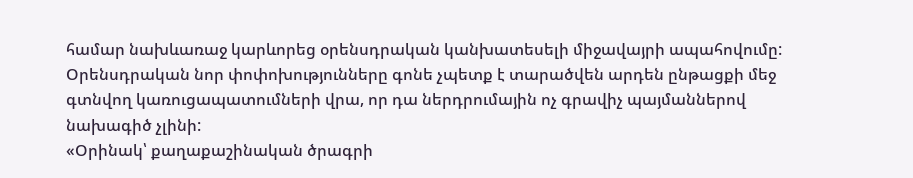համար նախևառաջ կարևորեց օրենսդրական կանխատեսելի միջավայրի ապահովումը: Օրենսդրական նոր փոփոխությունները գոնե չպետք է տարածվեն արդեն ընթացքի մեջ գտնվող կառուցապատումների վրա, որ դա ներդրումային ոչ գրավիչ պայմաններով նախագիծ չլինի:
«Օրինակ՝ քաղաքաշինական ծրագրի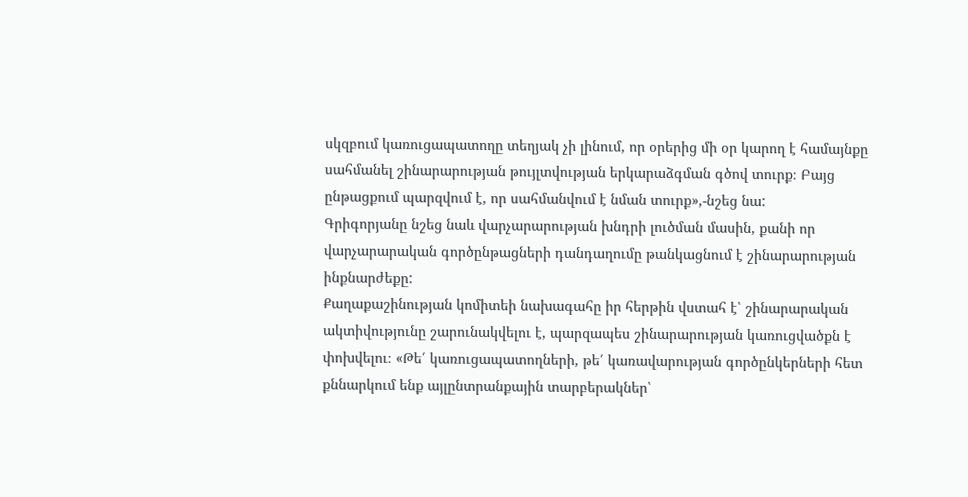սկզբում կառուցապատողը տեղյակ չի լինում, որ օրերից մի օր կարող է համայնքը սահմանել շինարարության թույլտվության երկարաձգման գծով տուրք։ Բայց ընթացքում պարզվում է, որ սահմանվում է նման տուրք»,-նշեց նա:
Գրիգորյանը նշեց նաև վարչարարության խնդրի լուծման մասին, քանի որ վարչարարական գործընթացների դանդաղումը թանկացնում է շինարարության ինքնարժեքը:
Քաղաքաշինության կոմիտեի նախագահը իր հերթին վստահ է՝ շինարարական ակտիվությունը շարունակվելու է, պարզապես շինարարության կառուցվածքն է փոխվելու։ «Թե՛ կառուցապատողների, թե՛ կառավարության գործընկերների հետ քննարկում ենք այլընտրանքային տարբերակներ՝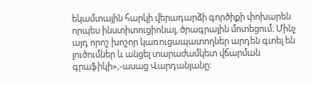եկամտային հարկի վերադարձի գործիքի փոխարեն որպես ինստիտուցիոնալ, ծրագրային մոտեցում։ Մինչ այդ որոշ խոշոր կառուցապատողներ արդեն գտել են լուծումներ և անցել տարաժամկետ վճարման գրաֆիկի»,-ասաց Վարդանյանը: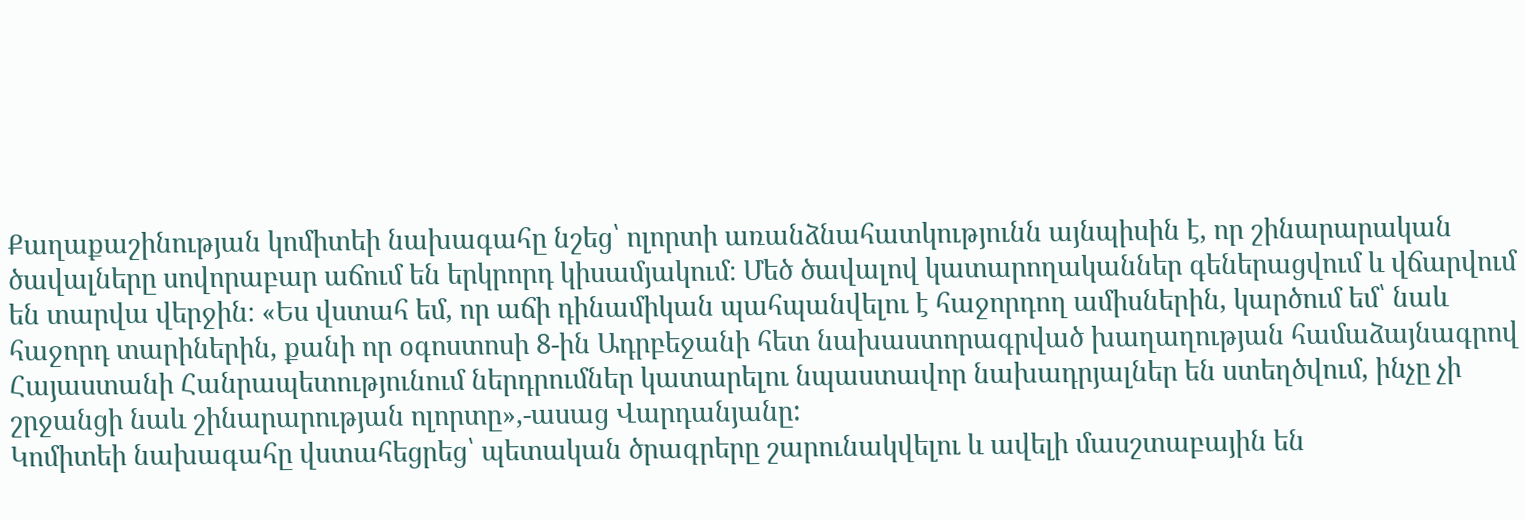Քաղաքաշինության կոմիտեի նախագահը նշեց՝ ոլորտի առանձնահատկությունն այնպիսին է, որ շինարարական ծավալները սովորաբար աճում են երկրորդ կիսամյակում։ Մեծ ծավալով կատարողականներ գեներացվում և վճարվում են տարվա վերջին։ «Ես վստահ եմ, որ աճի դինամիկան պահպանվելու է հաջորդող ամիսներին, կարծում եմ՝ նաև հաջորդ տարիներին, քանի որ օգոստոսի 8-ին Ադրբեջանի հետ նախաստորագրված խաղաղության համաձայնագրով Հայաստանի Հանրապետությունում ներդրումներ կատարելու նպաստավոր նախադրյալներ են ստեղծվում, ինչը չի շրջանցի նաև շինարարության ոլորտը»,-ասաց Վարդանյանը:
Կոմիտեի նախագահը վստահեցրեց՝ պետական ծրագրերը շարունակվելու և ավելի մասշտաբային են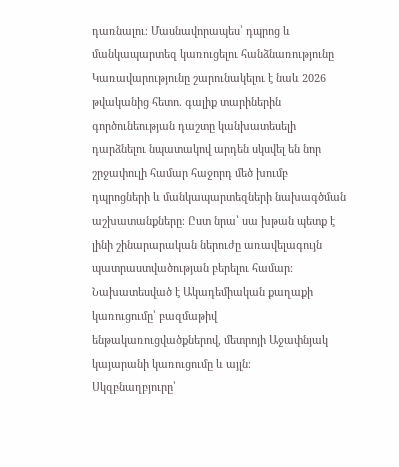դառնալու։ Մասնավորապես՝ դպրոց և մանկապարտեզ կառուցելու հանձնառությունը Կառավարությունը շարունակելու է նաև 2026 թվականից հետո. գալիք տարիներին գործունեության դաշտը կանխատեսելի դարձնելու նպատակով արդեն սկսվել են նոր շրջափուլի համար հաջորդ մեծ խումբ դպրոցների և մանկապարտեզների նախագծման աշխատանքները։ Ըստ նրա՝ սա խթան պետք է լինի շինարարական ներուժը առավելագույն պատրաստվածության բերելու համար։ Նախատեսված է Ակադեմիական քաղաքի կառուցումը՝ բազմաթիվ ենթակառուցվածքներով, մետրոյի Աջափնյակ կայարանի կառուցումը և այլն։
Սկզբնաղբյուրը՝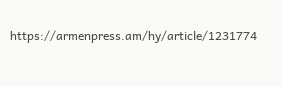https://armenpress.am/hy/article/1231774